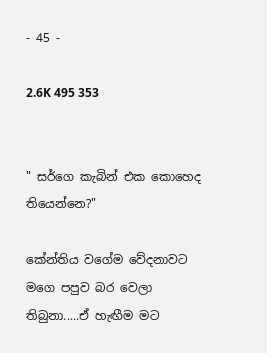- 45 -

2.6K 495 353


" සර්ගෙ කැබින් එක කොහෙද තියෙන්නෙ?"

කේන්තිය වගේම වේදනාවට මගෙ පපුව බර වෙලා තිබුනා.....ඒ හැඟීම මට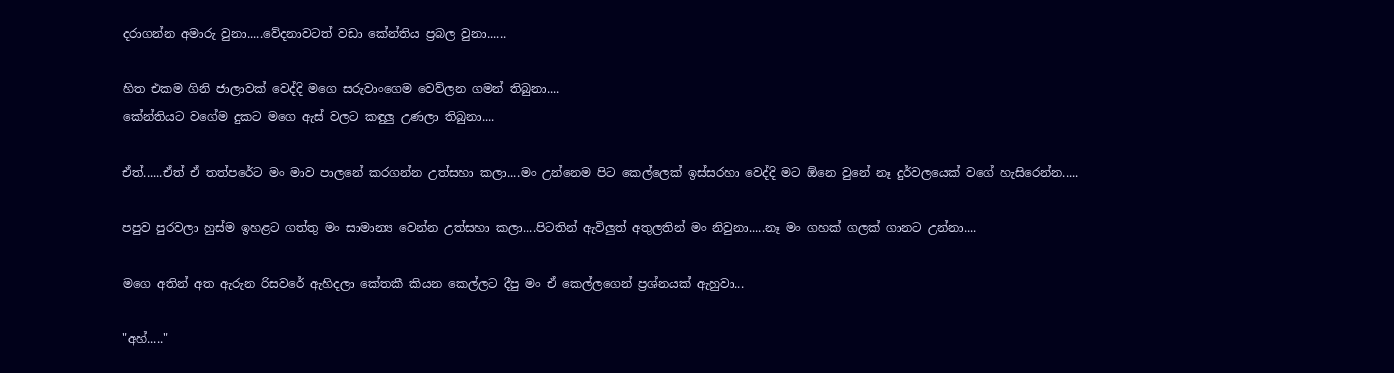දරාගන්න අමාරු වුනා.....වේදනාවටත් වඩා කේන්තිය ප්‍රබල වුනා......

හිත එකම ගිනි ජාලාවක් වෙද්දි මගෙ සරුවාංගෙම වෙව්ලන ගමන් තිබුනා....
කේන්තියට වගේම දුකට මගෙ ඇස් වලට කඳුලු උණලා තිබුනා....

ඒත්......ඒත් ඒ තත්පරේට මං මාව පාලනේ කරගන්න උත්සහා කලා....මං උන්නෙම පිට කෙල්ලෙක් ඉස්සරහා වෙද්දි මට ඕනෙ වුනේ නෑ දුර්වලයෙක් වගේ හැසිරෙන්න.....

පපුව පුරවලා හුස්ම ඉහළට ගත්තු මං සාමාන්‍ය වෙන්න උත්සහා කලා....පිටතින් ඇවිලුත් අතුලතින් මං නිවුනා.....නෑ මං ගහක් ගලක් ගානට උන්නා....

මගෙ අතින් අත ඇරුන රිසවරේ ඇහිදලා කේතකී කියන කෙල්ලට දීපු මං ඒ කෙල්ලගෙන් ප්‍රශ්නයක් ඇහුවා...

"අහ්....."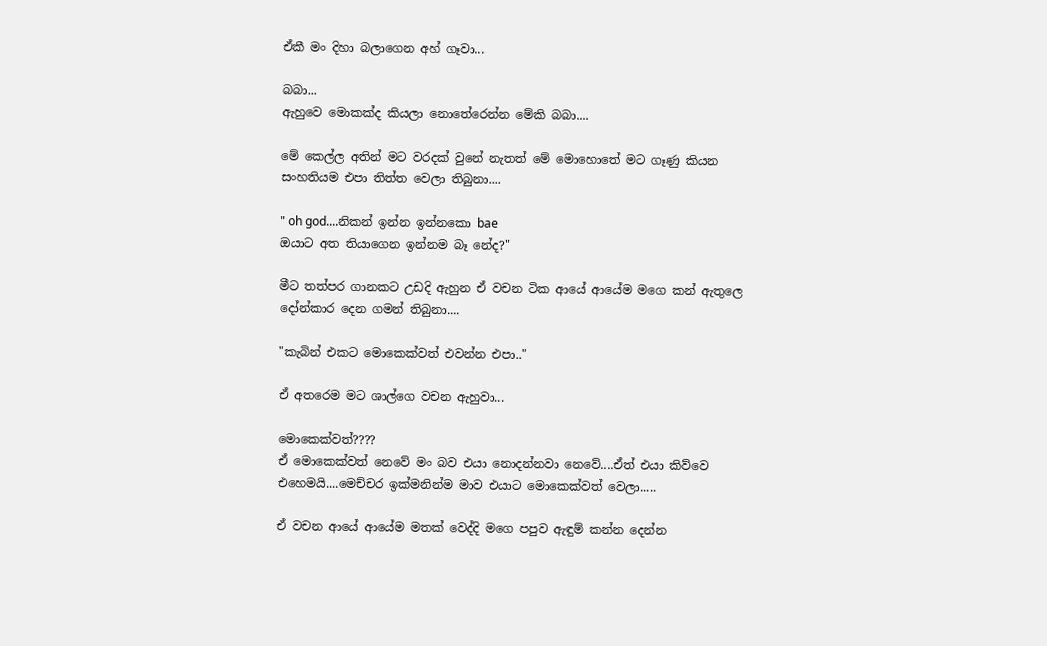ඒකී මං දිහා බලාගෙන අහ් ගෑවා...

බබා...
ඇහුවෙ මොකක්ද කියලා නොතේරෙන්න මේකි බබා....

මේ කෙල්ල අතින් මට වරදක් වුනේ නැතත් මේ මොහොතේ මට ගෑණු කියන සංහතියම එපා තිත්ත වෙලා තිබුනා....

" oh god....නිකන් ඉන්න ඉන්නකො bae
ඔයාට අත තියාගෙන ඉන්නම බෑ නේද?"

මීට තත්පර ගානකට උඩදි ඇහුන ඒ වචන ටික ආයේ ආයේම මගෙ කන් ඇතුලෙ දෝන්කාර දෙන ගමන් තිබුනා....

"කැබින් එකට මොකෙක්වත් එවන්න එපා.."

ඒ අතරෙම මට ශාල්ගෙ වචන ඇහුවා...

මොකෙක්වත්????
ඒ මොකෙක්වත් නෙවේ මං බව එයා නොදන්නවා නෙවේ....ඒත් එයා කිව්වෙ එහෙමයි....මෙච්චර ඉක්මනින්ම මාව එයාට මොකෙක්වත් වෙලා.....

ඒ වචන ආයේ ආයේම මතක් වෙද්දි මගෙ පපුව ඇඳුම් කන්න දෙන්න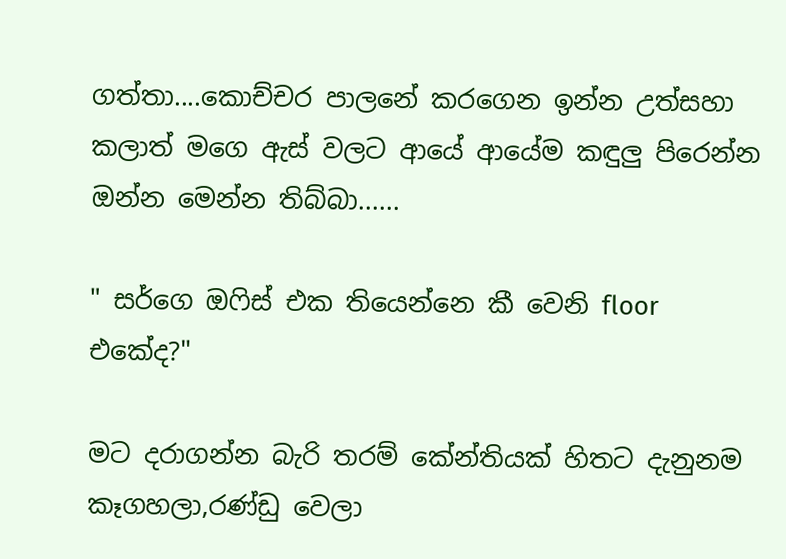ගත්තා....කොච්චර පාලනේ කරගෙන ඉන්න උත්සහා කලාත් මගෙ ඇස් වලට ආයේ ආයේම කඳුලු පිරෙන්න ඔන්න මෙන්න තිබ්බා......

" සර්ගෙ ඔෆිස් එක තියෙන්නෙ කී වෙනි floor එකේද?"

මට දරාගන්න බැරි තරම් කේන්තියක් හිතට දැනුනම කෑගහලා,රණ්ඩු වෙලා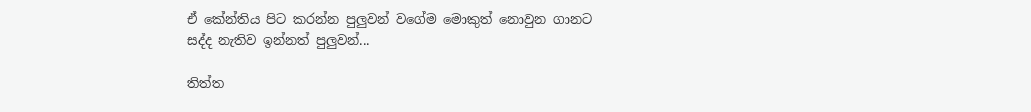ඒ කේන්තිය පිට කරන්න පුලුවන් වගේම මොකුත් නොවුන ගානට සද්ද නැතිව ඉන්නත් පුලුවන්...

තිත්ත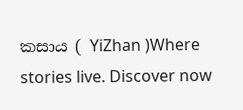කසාය ( YiZhan )Where stories live. Discover now